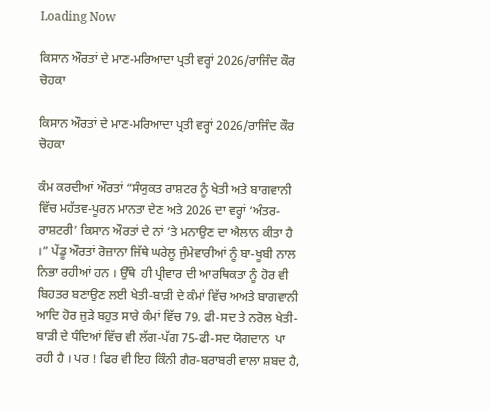Loading Now

ਕਿਸਾਨ ਔਰਤਾਂ ਦੇ ਮਾਣ-ਮਰਿਆਦਾ ਪ੍ਰਤੀ ਵਰ੍ਹਾਂ 2026/ਰਾਜਿੰਦ ਕੌਰ ਚੋਹਕਾ

ਕਿਸਾਨ ਔਰਤਾਂ ਦੇ ਮਾਣ-ਮਰਿਆਦਾ ਪ੍ਰਤੀ ਵਰ੍ਹਾਂ 2026/ਰਾਜਿੰਦ ਕੌਰ ਚੋਹਕਾ

ਕੰਮ ਕਰਦੀਆਂ ਔਰਤਾਂ “ਸੰਯੁਕਤ ਰਾਸ਼ਟਰ ਨੂੰ ਖੇਤੀ ਅਤੇ ਬਾਗਵਾਨੀ ਵਿੱਚ ਮਹੱਤਵ-ਪੂਰਨ ਮਾਨਤਾ ਦੇਣ ਅਤੇ 2026 ਦਾ ਵਰ੍ਹਾਂ ‘ਅੰਤਰ-ਰਾਸ਼ਟਰੀ’ ਕਿਸਾਨ ਔਰਤਾਂ ਦੇ ਨਾਂ ‘ਤੇ ਮਨਾਉਣ ਦਾ ਐਲਾਨ ਕੀਤਾ ਹੈ ।” ਪੇਂਡੂ ਔਰਤਾਂ ਰੋਜ਼ਾਨਾ ਜਿੱਥੇ ਘਰੇਲੂ ਜੁੰਮੇਵਾਰੀਆਂ ਨੂੰ ਬਾ-ਖੂਬੀ ਨਾਲ ਨਿਭਾ ਰਹੀਆਂ ਹਨ । ਉੱਥੇ  ਹੀ ਪ੍ਰੀਵਾਰ ਦੀ ਆਰਥਿਕਤਾ ਨੂੰ ਹੋਰ ਵੀ ਬਿਹਤਰ ਬਣਾਉਣ ਲਈ ਖੇਤੀ-ਬਾੜੀ ਦੇ ਕੰਮਾਂ ਵਿੱਚ ਅਅਤੇ ਬਾਗਵਾਨੀ ਆਦਿ ਹੋਰ ਜੁੜੇ ਬਹੁਤ ਸਾਰੇ ਕੰਮਾਂ ਵਿੱਚ 79. ਫੀ-ਸਦ ਤੇ ਨਰੋਲ ਖੇਤੀ-ਬਾੜੀ ਦੇ ਧੰਦਿਆਂ ਵਿੱਚ ਵੀ ਲੱਗ-ਪੱਗ 75-ਫੀ-ਸਦ ਯੋਗਦਾਨ  ਪਾ ਰਹੀ ਹੈ । ਪਰ ! ਫਿਰ ਵੀ ਇਹ ਕਿੰਨੀ ਗੈਰ-ਬਰਾਬਰੀ ਵਾਲਾ ਸ਼ਬਦ ਹੈ,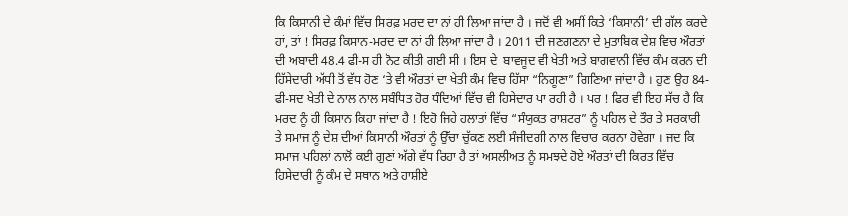ਕਿ ਕਿਸਾਨੀ ਦੇ ਕੰਮਾਂ ਵਿੱਚ ਸਿਰਫ਼ ਮਰਦ ਦਾ ਨਾਂ ਹੀ ਲਿਆ ਜਾਂਦਾ ਹੈ । ਜਦੋਂ ਵੀ ਅਸੀਂ ਕਿਤੇ ‘ਕਿਸਾਨੀ’ ਦੀ ਗੱਲ ਕਰਦੇ ਹਾਂ, ਤਾਂ ! ਸਿਰਫ਼ ਕਿਸਾਨ-ਮਰਦ ਦਾ ਨਾਂ ਹੀ ਲਿਆ ਜਾਂਦਾ ਹੈ । 2011 ਦੀ ਜਣਗਣਨਾ ਦੇ ਮੁਤਾਬਿਕ ਦੇਸ਼ ਵਿਚ ਔਰਤਾਂ ਦੀ ਅਬਾਦੀ 48.4 ਫੀ-ਸ ਹੀ ਨੋਟ ਕੀਤੀ ਗਈ ਸੀ । ਇਸ ਦੇ  ਬਾਵਜੂਦ ਵੀ ਖੇਤੀ ਅਤੇ ਬਾਗਵਾਨੀ ਵਿੱਚ ਕੰਮ ਕਰਨ ਦੀ ਹਿੱਸੇਦਾਰੀ ਅੱਧੀ ਤੋਂ ਵੱਧ ਹੋਣ ‘ਤੇ ਵੀ ਔਰਤਾਂ ਦਾ ਖੇਤੀ ਕੰਮ ਵਿਚ ਹਿੱਸਾ “ਨਿਗੂਣਾ” ਗਿਣਿਆ ਜਾਂਦਾ ਹੈ । ਹੁਣ ਉਹ 84-ਫੀ-ਸਦ ਖੇਤੀ ਦੇ ਨਾਲ ਨਾਲ ਸਬੰਧਿਤ ਹੋਰ ਧੰਦਿਆਂ ਵਿੱਚ ਵੀ ਹਿਸੇਦਾਰ ਪਾ ਰਹੀ ਹੈ । ਪਰ ! ਫਿਰ ਵੀ ਇਹ ਸੱਚ ਹੈ ਕਿ ਮਰਦ ਨੂੰ ਹੀ ਕਿਸਾਨ ਕਿਹਾ ਜਾਂਦਾ ਹੈ ! ਇਹੋ ਜਿਹੇ ਹਲਾਤਾਂ ਵਿੱਚ “ਸੰਯੁਕਤ ਰਾਸ਼ਟਰ” ਨੂੰ ਪਹਿਲ ਦੇ ਤੌਰ ਤੇ ਸਰਕਾਰੀ ਤੇ ਸਮਾਜ ਨੂੰ ਦੇਸ਼ ਦੀਆਂ ਕਿਸਾਨੀ ਔਰਤਾਂ ਨੂੰ ਉੱਚਾ ਚੁੱਕਣ ਲਈ ਸੰਜੀਦਗੀ ਨਾਲ ਵਿਚਾਰ ਕਰਨਾ ਹੋਵੇਗਾ । ਜਦ ਕਿ ਸਮਾਜ ਪਹਿਲਾਂ ਨਾਲੋਂ ਕਈ ਗੁਣਾਂ ਅੱਗੇ ਵੱਧ ਰਿਹਾ ਹੈ ਤਾਂ ਅਸਲੀਅਤ ਨੂੰ ਸਮਝਦੇ ਹੋਏ ਔਰਤਾਂ ਦੀ ਕਿਰਤ ਵਿੱਚ ਹਿਸੇਦਾਰੀ ਨੂੰ ਕੰਮ ਦੇ ਸਥਾਨ ਅਤੇ ਹਾਸ਼ੀਏ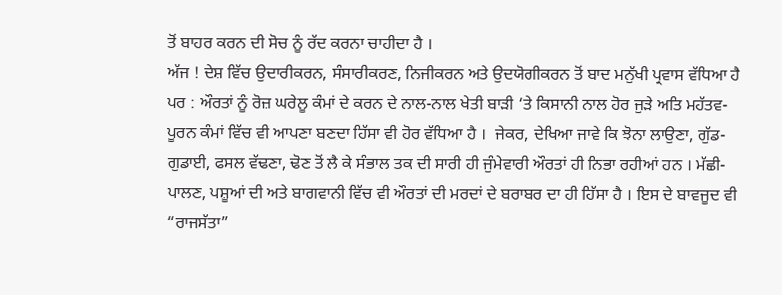ਤੋਂ ਬਾਹਰ ਕਰਨ ਦੀ ਸੋਚ ਨੂੰ ਰੱਦ ਕਰਨਾ ਚਾਹੀਦਾ ਹੈ ।
ਅੱਜ ! ਦੇਸ਼ ਵਿੱਚ ਉਦਾਰੀਕਰਨ, ਸੰਸਾਰੀਕਰਣ, ਨਿਜੀਕਰਨ ਅਤੇ ਉਦਯੋਗੀਕਰਨ ਤੋਂ ਬਾਦ ਮਨੁੱਖੀ ਪ੍ਰਵਾਸ ਵੱਧਿਆ ਹੈ ਪਰ : ਔਰਤਾਂ ਨੂੰ ਰੋਜ਼ ਘਰੇਲੂ ਕੰਮਾਂ ਦੇ ਕਰਨ ਦੇ ਨਾਲ-ਨਾਲ ਖੇਤੀ ਬਾੜੀ ‘ਤੇ ਕਿਸਾਨੀ ਨਾਲ ਹੋਰ ਜੁੜੇ ਅਤਿ ਮਹੱਤਵ-ਪੂਰਨ ਕੰਮਾਂ ਵਿੱਚ ਵੀ ਆਪਣਾ ਬਣਦਾ ਹਿੱਸਾ ਵੀ ਹੋਰ ਵੱਧਿਆ ਹੈ ।  ਜੇਕਰ, ਦੇਖਿਆ ਜਾਵੇ ਕਿ ਝੋਨਾ ਲਾਉਣਾ, ਗੁੱਡ-ਗੁਡਾਈ, ਫਸਲ ਵੱਢਣਾ, ਢੋਣ ਤੋਂ ਲੈ ਕੇ ਸੰਭਾਲ ਤਕ ਦੀ ਸਾਰੀ ਹੀ ਜੁੰਮੇਵਾਰੀ ਔਰਤਾਂ ਹੀ ਨਿਭਾ ਰਹੀਆਂ ਹਨ । ਮੱਛੀ- ਪਾਲਣ, ਪਸ਼ੂਆਂ ਦੀ ਅਤੇ ਬਾਗਵਾਨੀ ਵਿੱਚ ਵੀ ਔਰਤਾਂ ਦੀ ਮਰਦਾਂ ਦੇ ਬਰਾਬਰ ਦਾ ਹੀ ਹਿੱਸਾ ਹੈ । ਇਸ ਦੇ ਬਾਵਜੂਦ ਵੀ “ਰਾਜਸੱਤਾ”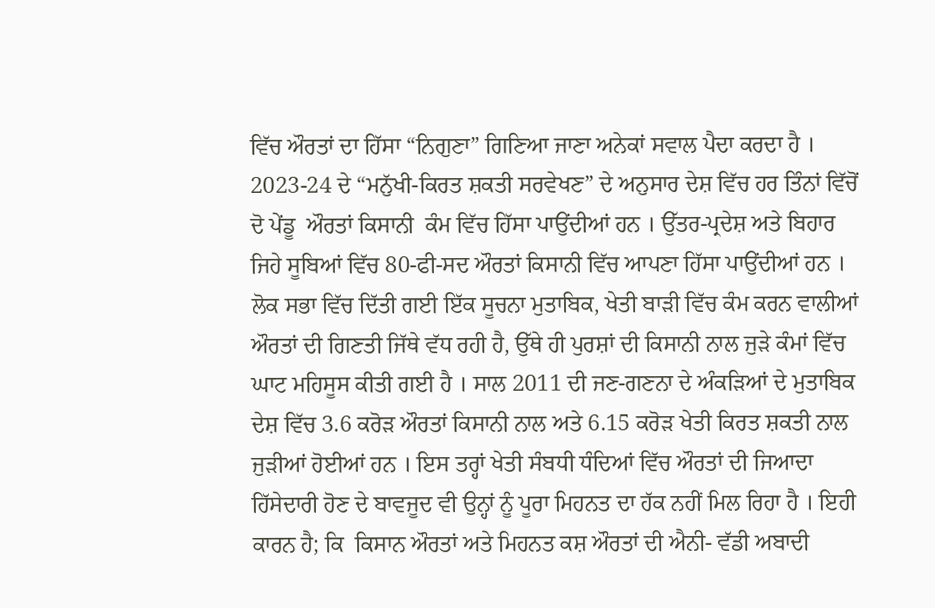ਵਿੱਚ ਔਰਤਾਂ ਦਾ ਹਿੱਸਾ “ਨਿਗੁਣਾ” ਗਿਣਿਆ ਜਾਣਾ ਅਨੇਕਾਂ ਸਵਾਲ ਪੈਦਾ ਕਰਦਾ ਹੈ । 2023-24 ਦੇ “ਮਨੁੱਖੀ-ਕਿਰਤ ਸ਼ਕਤੀ ਸਰਵੇਖਣ” ਦੇ ਅਨੁਸਾਰ ਦੇਸ਼ ਵਿੱਚ ਹਰ ਤਿੰਨਾਂ ਵਿੱਚੋਂ ਦੋ ਪੇਂਡੂ  ਔਰਤਾਂ ਕਿਸਾਨੀ  ਕੰਮ ਵਿੱਚ ਹਿੱਸਾ ਪਾਉਂਦੀਆਂ ਹਨ । ਉੱਤਰ-ਪ੍ਰਦੇਸ਼ ਅਤੇ ਬਿਹਾਰ ਜਿਹੇ ਸੂਬਿਆਂ ਵਿੱਚ 80-ਫੀ-ਸਦ ਔਰਤਾਂ ਕਿਸਾਨੀ ਵਿੱਚ ਆਪਣਾ ਹਿੱਸਾ ਪਾਉਂਦੀਆਂ ਹਨ । ਲੋਕ ਸਭਾ ਵਿੱਚ ਦਿੱਤੀ ਗਈ ਇੱਕ ਸੂਚਨਾ ਮੁਤਾਬਿਕ, ਖੇਤੀ ਬਾੜੀ ਵਿੱਚ ਕੰਮ ਕਰਨ ਵਾਲੀਆਂ ਔਰਤਾਂ ਦੀ ਗਿਣਤੀ ਜਿੱਥੇ ਵੱਧ ਰਹੀ ਹੈ, ਉੱਥੇ ਹੀ ਪੁਰਸ਼ਾਂ ਦੀ ਕਿਸਾਨੀ ਨਾਲ ਜੁੜੇ ਕੰਮਾਂ ਵਿੱਚ ਘਾਟ ਮਹਿਸੂਸ ਕੀਤੀ ਗਈ ਹੈ । ਸਾਲ 2011 ਦੀ ਜਣ-ਗਣਨਾ ਦੇ ਅੰਕੜਿਆਂ ਦੇ ਮੁਤਾਬਿਕ ਦੇਸ਼ ਵਿੱਚ 3.6 ਕਰੋੜ ਔਰਤਾਂ ਕਿਸਾਨੀ ਨਾਲ ਅਤੇ 6.15 ਕਰੋੜ ਖੇਤੀ ਕਿਰਤ ਸ਼ਕਤੀ ਨਾਲ ਜੁੜੀਆਂ ਹੋਈਆਂ ਹਨ । ਇਸ ਤਰ੍ਹਾਂ ਖੇਤੀ ਸੰਬਧੀ ਧੰਦਿਆਂ ਵਿੱਚ ਔਰਤਾਂ ਦੀ ਜਿਆਦਾ ਹਿੱਸੇਦਾਰੀ ਹੋਣ ਦੇ ਬਾਵਜੂਦ ਵੀ ਉਨ੍ਹਾਂ ਨੂੰ ਪੂਰਾ ਮਿਹਨਤ ਦਾ ਹੱਕ ਨਹੀਂ ਮਿਲ ਰਿਹਾ ਹੈ । ਇਹੀ ਕਾਰਨ ਹੈ; ਕਿ  ਕਿਸਾਨ ਔਰਤਾਂ ਅਤੇ ਮਿਹਨਤ ਕਸ਼ ਔਰਤਾਂ ਦੀ ਐਨੀ- ਵੱਡੀ ਅਬਾਦੀ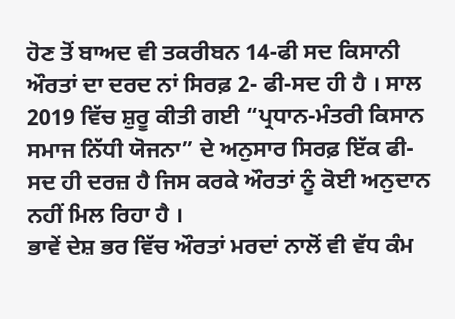ਹੋਣ ਤੋਂ ਬਾਅਦ ਵੀ ਤਕਰੀਬਨ 14-ਫੀ ਸਦ ਕਿਸਾਨੀ ਔਰਤਾਂ ਦਾ ਦਰਦ ਨਾਂ ਸਿਰਫ਼ 2- ਫੀ-ਸਦ ਹੀ ਹੈ । ਸਾਲ 2019 ਵਿੱਚ ਸ਼ੁਰੂ ਕੀਤੀ ਗਈ “ਪ੍ਰਧਾਨ-ਮੰਤਰੀ ਕਿਸਾਨ ਸਮਾਜ ਨਿੱਧੀ ਯੋਜਨਾ” ਦੇ ਅਨੁਸਾਰ ਸਿਰਫ਼ ਇੱਕ ਫੀ-ਸਦ ਹੀ ਦਰਜ਼ ਹੈ ਜਿਸ ਕਰਕੇ ਔਰਤਾਂ ਨੂੰ ਕੋਈ ਅਨੁਦਾਨ ਨਹੀਂ ਮਿਲ ਰਿਹਾ ਹੈ ।
ਭਾਵੇਂ ਦੇਸ਼ ਭਰ ਵਿੱਚ ਔਰਤਾਂ ਮਰਦਾਂ ਨਾਲੋਂ ਵੀ ਵੱਧ ਕੰਮ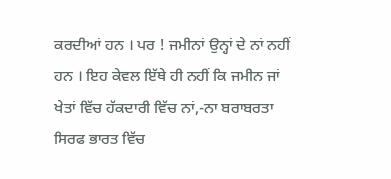ਕਰਦੀਆਂ ਹਨ । ਪਰ ! ਜਮੀਨਾਂ ਉਨ੍ਹਾਂ ਦੇ ਨਾਂ ਨਹੀਂ ਹਨ । ਇਹ ਕੇਵਲ ਇੱਥੇ ਹੀ ਨਹੀਂ ਕਿ ਜਮੀਨ ਜਾਂ ਖੇਤਾਂ ਵਿੱਚ ਹੱਕਦਾਰੀ ਵਿੱਚ ਨਾਂ,-ਨਾ ਬਰਾਬਰਤਾ ਸਿਰਫ ਭਾਰਤ ਵਿੱਚ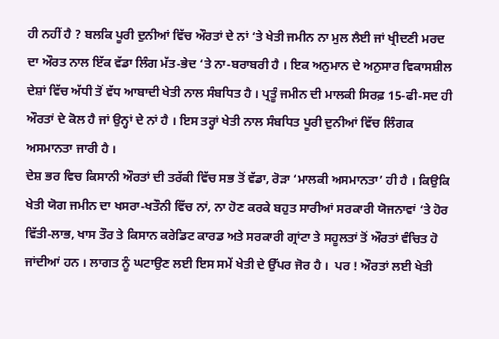ਹੀ ਨਹੀਂ ਹੈ ? ਬਲਕਿ ਪੂਰੀ ਦੁਨੀਆਂ ਵਿੱਚ ਔਰਤਾਂ ਦੇ ਨਾਂ ‘ਤੇ ਖੇਤੀ ਜਮੀਨ ਨਾ ਮੁਲ ਲੈਈ ਜਾਂ ਖ੍ਰੀਦਣੀ ਮਰਦ ਦਾ ਔਰਤ ਨਾਲ ਇੱਕ ਵੱਡਾ ਲਿੰਗ ਮੱਤ-ਭੇਦ ‘ਤੇ ਨਾ-ਬਰਾਬਰੀ ਹੈ । ਇਕ ਅਨੁਮਾਨ ਦੇ ਅਨੁਸਾਰ ਵਿਕਾਸਸ਼ੀਲ ਦੇਸ਼ਾਂ ਵਿੱਚ ਅੱਧੀ ਤੋਂ ਵੱਧ ਆਬਾਦੀ ਖੇਤੀ ਨਾਲ ਸੰਬਧਿਤ ਹੈ । ਪ੍ਰਤੂੰ ਜਮੀਨ ਦੀ ਮਾਲਕੀ ਸਿਰਫ਼ 15-ਫੀ-ਸਦ ਹੀ ਔਰਤਾਂ ਦੇ ਕੋਲ ਹੈ ਜਾਂ ਉਨ੍ਹਾਂ ਦੇ ਨਾਂ ਹੈ । ਇਸ ਤਰ੍ਹਾਂ ਖੇਤੀ ਨਾਲ ਸੰਬਧਿਤ ਪੂਰੀ ਦੁਨੀਆਂ ਵਿੱਚ ਲਿੰਗਕ ਅਸਮਾਨਤਾ ਜਾਰੀ ਹੈ ।
ਦੇਸ਼ ਭਰ ਵਿਚ ਕਿਸਾਨੀ ਔਰਤਾਂ ਦੀ ਤਰੱਕੀ ਵਿੱਚ ਸਭ ਤੋਂ ਵੱਡਾ, ਰੋੜਾ ‘ਮਾਲਕੀ ਅਸਮਾਨਤਾ’ ਹੀ ਹੈ । ਕਿਉਕਿ ਖੇਤੀ ਯੋਗ ਜਮੀਨ ਦਾ ਖਸਰਾ-ਖਤੌਨੀ ਵਿੱਚ ਨਾਂ, ਨਾ ਹੋਣ ਕਰਕੇ ਬਹੁਤ ਸਾਰੀਆਂ ਸਰਕਾਰੀ ਯੋਜਨਾਵਾਂ ‘ਤੇ ਹੋਰ ਵਿੱਤੀ-ਲਾਭ, ਖਾਸ ਤੌਰ ਤੇ ਕਿਸਾਨ ਕਰੇਡਿਟ ਕਾਰਡ ਅਤੇ ਸਰਕਾਰੀ ਗ੍ਰਾਂਟਾ ਤੇ ਸਹੂਲਤਾਂ ਤੋਂ ਔਰਤਾਂ ਵੰਚਿਤ ਹੋ ਜਾਂਦੀਆਂ ਹਨ । ਲਾਗਤ ਨੂੰ ਘਟਾਉਣ ਲਈ ਇਸ ਸਮੇਂ ਖੇਤੀ ਦੇ ਉੱਪਰ ਜੋਰ ਹੈ ।  ਪਰ ! ਔਰਤਾਂ ਲਈ ਖੇਤੀ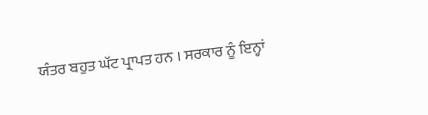ਯੰਤਰ ਬਹੁਤ ਘੱਟ ਪ੍ਰਾਪਤ ਹਨ । ਸਰਕਾਰ ਨੂੰ ਇਨ੍ਹਾਂ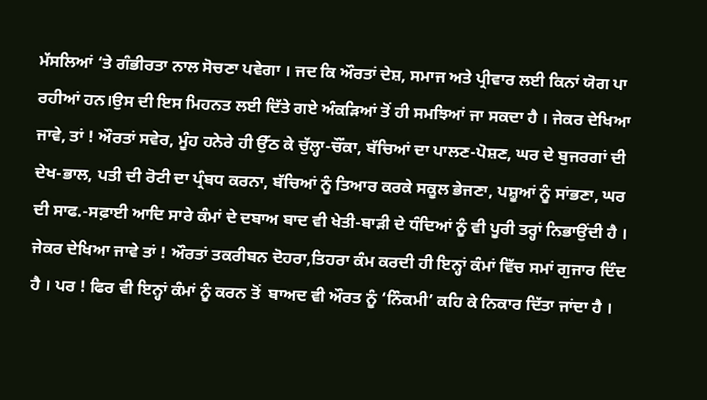ਮੱਸਲਿਆਂ ‘ਤੇ ਗੰਭੀਰਤਾ ਨਾਲ ਸੋਚਣਾ ਪਵੇਗਾ । ਜਦ ਕਿ ਔਰਤਾਂ ਦੇਸ਼, ਸਮਾਜ ਅਤੇ ਪ੍ਰੀਵਾਰ ਲਈ ਕਿਨਾਂ ਯੋਗ ਪਾ ਰਹੀਆਂ ਹਨ।ਉਸ ਦੀ ਇਸ ਮਿਹਨਤ ਲਈ ਦਿੱਤੇ ਗਏ ਅੰਕੜਿਆਂ ਤੋਂ ਹੀ ਸਮਝਿਆਂ ਜਾ ਸਕਦਾ ਹੈ । ਜੇਕਰ ਦੇਖਿਆ ਜਾਵੇ, ਤਾਂ ! ਔਰਤਾਂ ਸਵੇਰ, ਮੂੰਹ ਹਨੇਰੇ ਹੀ ਉੱਠ ਕੇ ਚੁੱਲ੍ਹਾ-ਚੌਂਕਾ, ਬੱਚਿਆਂ ਦਾ ਪਾਲਣ-ਪੋਸ਼ਣ, ਘਰ ਦੇ ਬੁਜਰਗਾਂ ਦੀ ਦੇਖ-ਭਾਲ, ਪਤੀ ਦੀ ਰੋਟੀ ਦਾ ਪ੍ਰੰਬਧ ਕਰਨਾ, ਬੱਚਿਆਂ ਨੂੰ ਤਿਆਰ ਕਰਕੇ ਸਕੂਲ ਭੇਜਣਾ, ਪਸ਼ੂਆਂ ਨੂੰ ਸਾਂਭਣਾ, ਘਰ ਦੀ ਸਾਫ.-ਸਫ਼ਾਈ ਆਦਿ ਸਾਰੇ ਕੰਮਾਂ ਦੇ ਦਬਾਅ ਬਾਦ ਵੀ ਖੇਤੀ-ਬਾੜੀ ਦੇ ਧੰਦਿਆਂ ਨੂੰ ਵੀ ਪੂਰੀ ਤਰ੍ਹਾਂ ਨਿਭਾਉਂਦੀ ਹੈ । ਜੇਕਰ ਦੇਖਿਆ ਜਾਵੇ ਤਾਂ ! ਔਰਤਾਂ ਤਕਰੀਬਨ ਦੋਹਰਾ,ਤਿਹਰਾ ਕੰਮ ਕਰਦੀ ਹੀ ਇਨ੍ਹਾਂ ਕੰਮਾਂ ਵਿੱਚ ਸਮਾਂ ਗੁਜਾਰ ਦਿੰਦ ਹੈ । ਪਰ ! ਫਿਰ ਵੀ ਇਨ੍ਹਾਂ ਕੰਮਾਂ ਨੂੰ ਕਰਨ ਤੋਂ  ਬਾਅਦ ਵੀ ਔਰਤ ਨੂੰ ‘ਨਿੰਕਮੀ’ ਕਹਿ ਕੇ ਨਿਕਾਰ ਦਿੱਤਾ ਜਾਂਦਾ ਹੈ ।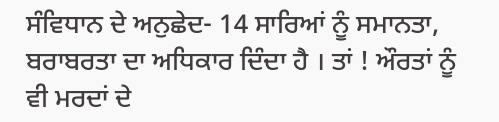ਸੰਵਿਧਾਨ ਦੇ ਅਨੁਛੇਦ- 14 ਸਾਰਿਆਂ ਨੂੰ ਸਮਾਨਤਾ, ਬਰਾਬਰਤਾ ਦਾ ਅਧਿਕਾਰ ਦਿੰਦਾ ਹੈ । ਤਾਂ ! ਔਰਤਾਂ ਨੂੰ ਵੀ ਮਰਦਾਂ ਦੇ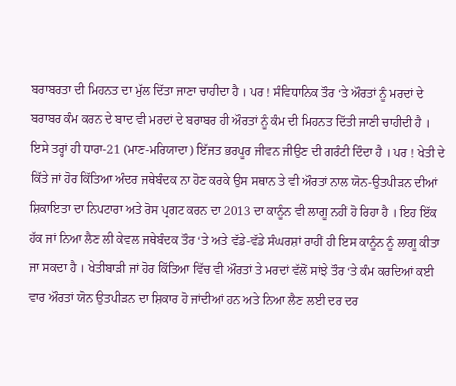ਬਰਾਬਰਤਾ ਦੀ ਮਿਹਨਤ ਦਾ ਮੁੱਲ ਦਿੱਤਾ ਜਾਣਾ ਚਾਹੀਦਾ ਹੈ । ਪਰ ! ਸੰਵਿਧਾਨਿਕ ਤੌਰ ‘ਤੇ ਔਰਤਾਂ ਨੂੰ ਮਰਦਾਂ ਦੇ ਬਰਾਬਰ ਕੰਮ ਕਰਨ ਦੇ ਬਾਦ ਵੀ ਮਰਦਾਂ ਦੇ ਬਰਾਬਰ ਹੀ ਔਰਤਾਂ ਨੂੰ ਕੰਮ ਦੀ ਮਿਹਨਤ ਦਿੱਤੀ ਜਾਣੀ ਚਾਹੀਦੀ ਹੈ । ਇਸੇ ਤਰ੍ਹਾਂ ਹੀ ਧਾਰਾ-21 (ਮਾਣ-ਮਰਿਯਾਦਾ) ਇੱਜਤ ਭਰਪੂਰ ਜੀਵਨ ਜੀਉਣ ਦੀ ਗਰੰਟੀ ਦਿੰਦਾ ਹੈ । ਪਰ ! ਖੇਤੀ ਦੇ ਕਿੱਤੇ ਜਾਂ ਹੋਰ ਕਿੱਤਿਆ ਅੰਦਰ ਜਥੇਬੰਦਕ ਨਾ ਹੋਣ ਕਰਕੇ ਉਸ ਸਥਾਨ ਤੇ ਵੀ ਔਰਤਾਂ ਨਾਲ ਯੋਨ-ਉਤਪੀੜਨ ਦੀਆਂ ਸ਼ਿਕਾਇਤਾ ਦਾ ਨਿਪਟਾਰਾ ਅਤੇ ਰੋਸ ਪ੍ਰਗਟ ਕਰਨ ਦਾ 2013 ਦਾ ਕਾਨੂੰਨ ਵੀ ਲਾਗੂ ਨਹੀਂ ਹੋ ਰਿਹਾ ਹੈ । ਇਹ ਇੱਕ ਹੱਕ ਜਾਂ ਨਿਆ ਲੈਣ ਲੀ ਕੇਵਲ ਜਥੇਬੰਦਕ ਤੌਰ ‘ਤੇ ਅਤੇ ਵੱਡੇ-ਵੱਡੇ ਸੰਘਰਸ਼ਾਂ ਰਾਹੀਂ ਹੀ ਇਸ ਕਾਨੂੰਨ ਨੂੰ ਲਾਗੂ ਕੀਤਾ ਜਾ ਸਕਦਾ ਹੈ । ਖੇਤੀਬਾੜੀ ਜਾਂ ਹੋਰ ਕਿੱਤਿਆ ਵਿੱਚ ਵੀ ਔਰਤਾਂ ਤੇ ਮਰਦਾਂ ਵੱਲੋਂ ਸਾਂਝੇ ਤੌਰ ‘ਤੇ ਕੰਮ ਕਰਦਿਆਂ ਕਈ ਵਾਰ ਔਰਤਾਂ ਯੋਨ ਉਤਪੀੜਨ ਦਾ ਸ਼ਿਕਾਰ ਹੋ ਜਾਂਦੀਆਂ ਹਨ ਅਤੇ ਨਿਆ ਲੈਣ ਲਈ ਦਰ ਦਰ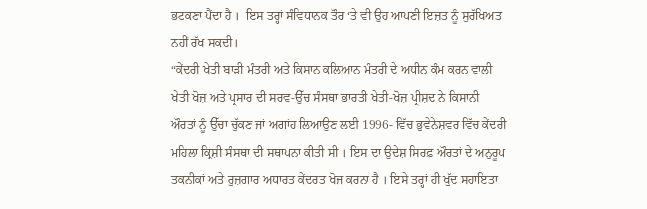ਭਟਕਣਾ ਪੈਂਦਾ ਹੈ ।  ਇਸ ਤਰ੍ਹਾਂ ਸੰਵਿਧਾਨਕ ਤੌਰ ‘ਤੇ ਵੀ ਉਹ ਆਪਣੀ ਇਜ਼ਤ ਨੂੰ ਸੁਰੱਖਿਅਤ ਨਹੀਂ ਰੱਖ ਸਕਦੀ।
“ਕੇਂਦਰੀ ਖੇਤੀ ਬਾੜੀ ਮੰਤਰੀ ਅਤੇ ਕਿਸਾਨ ਕਲਿਆਨ ਮੰਤਰੀ ਦੇ ਅਧੀਨ ਕੰਮ ਕਰਨ ਵਾਲੀ ਖੇਤੀ ਖੋਜ਼ ਅਤੇ ਪ੍ਰਸਾਰ ਦੀ ਸਰਵ-ਉੱਚ ਸੰਸਥਾ ਭਾਰਤੀ ਖੇਤੀ-ਖੋਜ਼ ਪ੍ਰੀਸ਼ਦ ਨੇ ਕਿਸਾਨੀ ਔਰਤਾਂ ਨੂੰ ਉੱਚਾ ਚੁੱਕਣ ਜਾਂ ਅਗਾਂਹ ਲਿਆਉਣ ਲਈ 1996- ਵਿੱਚ ਭੁਵੇਨੇਸ਼ਵਰ ਵਿੱਚ ਕੇਂਦਰੀ ਮਹਿਲਾ ਕ੍ਰਿਸ਼ੀ ਸੰਸਥਾ ਦੀ ਸਥਾਪਨਾ ਕੀਤੀ ਸੀ । ਇਸ ਦਾ ਉਦੇਸ਼ ਸਿਰਫ਼ ਔਰਤਾਂ ਦੇ ਅਨੁਰੂਪ ਤਕਨੀਕਾਂ ਅਤੇ ਰੁਜ਼ਗਾਰ ਅਧਾਰਤ ਕੇਂਦਰਤ ਖੋਜ ਕਰਨਾ ਹੈ । ਇਸੇ ਤਰ੍ਹਾਂ ਹੀ ਖੁੱਦ ਸਹਾਇਤਾ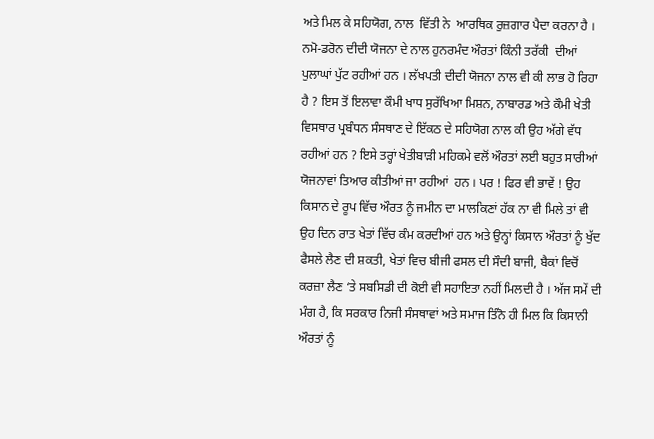ਅਤੇ ਮਿਲ ਕੇ ਸਹਿਯੋਗ, ਨਾਲ  ਵਿੱਤੀ ਨੇ  ਆਰਥਿਕ ਰੁਜ਼ਗਾਰ ਪੈਦਾ ਕਰਨਾ ਹੈ । ਨਮੋ-ਡਰੋਨ ਦੀਦੀ ਯੋਜਨਾ ਦੇ ਨਾਲ ਹੁਨਰਮੰਦ ਔਰਤਾਂ ਕਿੰਨੀ ਤਰੱਕੀ  ਦੀਆਂ ਪੁਲਾਘਾਂ ਪੁੱਟ ਰਹੀਆਂ ਹਨ । ਲੱਖਪਤੀ ਦੀਦੀ ਯੋਜਨਾ ਨਾਲ ਵੀ ਕੀ ਲਾਭ ਹੋ ਰਿਹਾ ਹੈ ? ਇਸ ਤੋਂ ਇਲਾਵਾ ਕੌਮੀ ਖਾਧ ਸੁਰੱਖਿਆ ਮਿਸ਼ਨ, ਨਾਬਾਰਡ ਅਤੇ ਕੌਮੀ ਖੇਤੀ ਵਿਸਥਾਰ ਪ੍ਰਬੰਧਨ ਸੰਸਥਾਣ ਦੇ ਇੱਕਠ ਦੇ ਸਹਿਯੋਗ ਨਾਲ ਕੀ ਉਹ ਅੱਗੇ ਵੱਧ ਰਹੀਆਂ ਹਨ ? ਇਸੇ ਤਰ੍ਹਾਂ ਖੇਤੀਬਾੜੀ ਮਹਿਕਮੇ ਵਲੋਂ ਔਰਤਾਂ ਲਈ ਬਹੁਤ ਸਾਰੀਆਂ ਯੋਜਨਾਵਾਂ ਤਿਆਰ ਕੀਤੀਆਂ ਜਾ ਰਹੀਆਂ  ਹਨ । ਪਰ ! ਫਿਰ ਵੀ ਭਾਵੇਂ ! ਉਹ ਕਿਸਾਨ ਦੇ ਰੂਪ ਵਿੱਚ ਔਰਤ ਨੂੰ ਜਮੀਨ ਦਾ ਮਾਲਕਿਣਾਂ ਹੱਕ ਨਾ ਵੀ ਮਿਲੇ ਤਾਂ ਵੀ ਉਹ ਦਿਨ ਰਾਤ ਖੇਤਾਂ ਵਿੱਚ ਕੰਮ ਕਰਦੀਆਂ ਹਨ ਅਤੇ ਉਨ੍ਹਾਂ ਕਿਸਾਨ ਔਰਤਾਂ ਨੂੰ ਖੁੱਦ ਫੈਸਲੇ ਲੈਣ ਦੀ ਸ਼ਕਤੀ, ਖੇਤਾਂ ਵਿਚ ਬੀਜੀ ਫਸਲ ਦੀ ਸੌਦੀ ਬਾਜੀ, ਬੈਕਾਂ ਵਿਚੋਂ ਕਰਜ਼ਾ ਲੈਣ ‘ਤੇ ਸਬਸਿਡੀ ਦੀ ਕੋਈ ਵੀ ਸਹਾਇਤਾ ਨਹੀਂ ਮਿਲਦੀ ਹੈ । ਅੱਜ ਸਮੇਂ ਦੀ ਮੰਗ ਹੈ, ਕਿ ਸਰਕਾਰ ਨਿਜੀ ਸੰਸਥਾਵਾਂ ਅਤੇ ਸਮਾਜ ਤਿੰਨੋ ਹੀ ਮਿਲ ਕਿ ਕਿਸਾਨੀ ਔਰਤਾਂ ਨੂੰ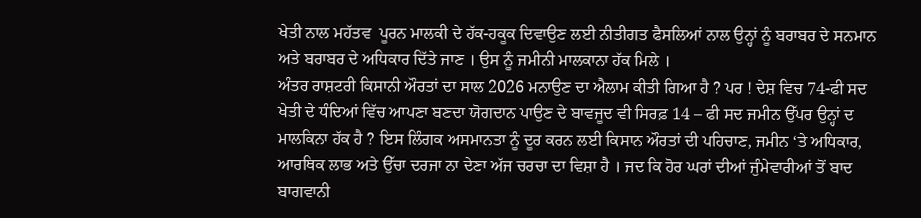ਖੇਤੀ ਨਾਲ ਮਹੱਤਵ  ਪੂਰਨ ਮਾਲਕੀ ਦੇ ਹੱਕ-ਹਕੂਕ ਦਿਵਾਉਣ ਲਈ ਨੀਤੀਗਤ ਫੈਸਲਿਆਂ ਨਾਲ ਉਨ੍ਹਾਂ ਨੂੰ ਬਰਾਬਰ ਦੇ ਸਨਮਾਨ ਅਤੇ ਬਰਾਬਰ ਦੇ ਅਧਿਕਾਰ ਦਿੱਤੇ ਜਾਣ । ਉਸ ਨੂੰ ਜਮੀਨੀ ਮਾਲਕਾਨਾ ਹੱਕ ਮਿਲੇ ।
ਅੰਤਰ ਰਾਸ਼ਟਰੀ ਕਿਸਾਨੀ ਔਰਤਾਂ ਦਾ ਸਾਲ 2026 ਮਨਾਉਣ ਦਾ ਐਲਾਮ ਕੀਤੀ ਗਿਆ ਹੈ ? ਪਰ ! ਦੇਸ਼ ਵਿਚ 74-ਫੀ ਸਦ ਖੇਤੀ ਦੇ ਧੰਦਿਆਂ ਵਿੱਚ ਆਪਣਾ ਬਣਦਾ ਯੋਗਦਾਨ ਪਾਉਣ ਦੇ ਬਾਵਜੂਦ ਵੀ ਸਿਰਫ਼ 14 – ਫੀ ਸਦ ਜਮੀਨ ਉੱਪਰ ਉਨ੍ਹਾਂ ਦ ਮਾਲਕਿਨਾ ਹੱਕ ਹੈ ? ਇਸ ਲਿੰਗਕ ਅਸਮਾਨਤਾ ਨੂੰ ਦੂਰ ਕਰਨ ਲਈ ਕਿਸਾਨ ਔਰਤਾਂ ਦੀ ਪਹਿਚਾਣ, ਜਮੀਨ ‘ਤੇ ਅਧਿਕਾਰ, ਆਰਥਿਕ ਲਾਭ ਅਤੇ ਉੱਚਾ ਦਰਜਾ ਨਾ ਦੇਣਾ ਅੱਜ ਚਰਚਾ ਦਾ ਵਿਸ਼ਾ ਹੈ । ਜਦ ਕਿ ਹੋਰ ਘਰਾਂ ਦੀਆਂ ਜੁੰਮੇਵਾਰੀਆਂ ਤੋਂ ਬਾਦ ਬਾਗਵਾਨੀ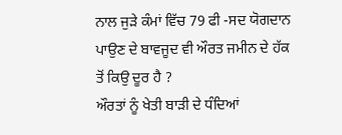ਨਾਲ ਜੁੜੇ ਕੰਮਾਂ ਵਿੱਚ 79 ਫੀ -ਸਦ ਯੋਗਦਾਨ ਪਾਉਣ ਦੇ ਬਾਵਜੂਦ ਵੀ ਔਰਤ ਜਮੀਨ ਦੇ ਹੱਕ ਤੋਂ ਕਿਉ ਦੂਰ ਹੈ ?
ਔਰਤਾਂ ਨੂੰ ਖੇਤੀ ਬਾੜੀ ਦੇ ਧੰਦਿਆਂ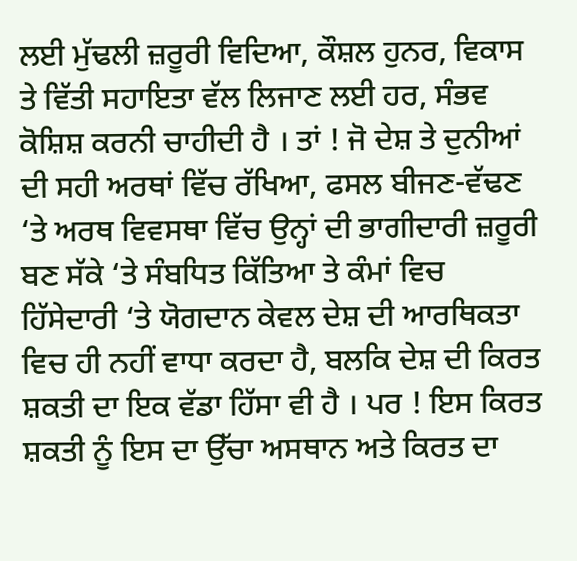ਲਈ ਮੁੱਢਲੀ ਜ਼ਰੂਰੀ ਵਿਦਿਆ, ਕੌਸ਼ਲ ਹੁਨਰ, ਵਿਕਾਸ ਤੇ ਵਿੱਤੀ ਸਹਾਇਤਾ ਵੱਲ ਲਿਜਾਣ ਲਈ ਹਰ, ਸੰਭਵ ਕੋਸ਼ਿਸ਼ ਕਰਨੀ ਚਾਹੀਦੀ ਹੈ । ਤਾਂ ! ਜੋ ਦੇਸ਼ ਤੇ ਦੁਨੀਆਂ ਦੀ ਸਹੀ ਅਰਥਾਂ ਵਿੱਚ ਰੱਖਿਆ, ਫਸਲ ਬੀਜਣ-ਵੱਢਣ ‘ਤੇ ਅਰਥ ਵਿਵਸਥਾ ਵਿੱਚ ਉਨ੍ਹਾਂ ਦੀ ਭਾਗੀਦਾਰੀ ਜ਼ਰੂਰੀ ਬਣ ਸੱਕੇ ‘ਤੇ ਸੰਬਧਿਤ ਕਿੱਤਿਆ ਤੇ ਕੰਮਾਂ ਵਿਚ ਹਿੱਸੇਦਾਰੀ ‘ਤੇ ਯੋਗਦਾਨ ਕੇਵਲ ਦੇਸ਼ ਦੀ ਆਰਥਿਕਤਾ ਵਿਚ ਹੀ ਨਹੀਂ ਵਾਧਾ ਕਰਦਾ ਹੈ, ਬਲਕਿ ਦੇਸ਼ ਦੀ ਕਿਰਤ ਸ਼ਕਤੀ ਦਾ ਇਕ ਵੱਡਾ ਹਿੱਸਾ ਵੀ ਹੈ । ਪਰ ! ਇਸ ਕਿਰਤ ਸ਼ਕਤੀ ਨੂੰ ਇਸ ਦਾ ਉੱਚਾ ਅਸਥਾਨ ਅਤੇ ਕਿਰਤ ਦਾ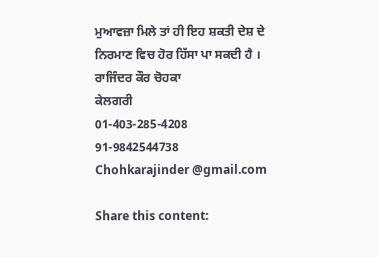ਮੁਆਵਜ਼ਾ ਮਿਲੇ ਤਾਂ ਹੀ ਇਹ ਸ਼ਕਤੀ ਦੇਸ਼ ਦੇ ਨਿਰਮਾਣ ਵਿਚ ਹੋਰ ਹਿੱਸਾ ਪਾ ਸਕਦੀ ਹੈ ।
ਰਾਜਿੰਦਰ ਕੌਰ ਚੋਹਕਾ
ਕੇਲਗਰੀ
01-403-285-4208
91-9842544738
Chohkarajinder @gmail.com

Share this content: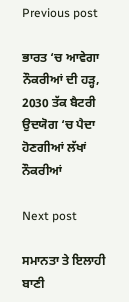Previous post

ਭਾਰਤ ‘ਚ ਆਵੇਗਾ ਨੌਕਰੀਆਂ ਦੀ ਹੜ੍ਹ, 2030 ਤੱਕ ਬੈਟਰੀ ਉਦਯੋਗ ‘ਚ ਪੈਦਾ ਹੋਣਗੀਆਂ ਲੱਖਾਂ ਨੌਕਰੀਆਂ

Next post

ਸਮਾਨਤਾ ਤੇ ਇਲਾਹੀ ਬਾਣੀ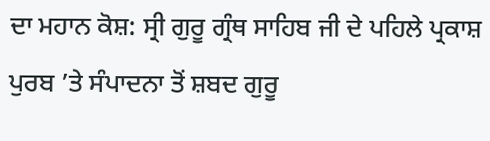ਦਾ ਮਹਾਨ ਕੋਸ਼: ਸ੍ਰੀ ਗੁਰੂ ਗ੍ਰੰਥ ਸਾਹਿਬ ਜੀ ਦੇ ਪਹਿਲੇ ਪ੍ਰਕਾਸ਼ ਪੁਰਬ ’ਤੇ ਸੰਪਾਦਨਾ ਤੋਂ ਸ਼ਬਦ ਗੁਰੂ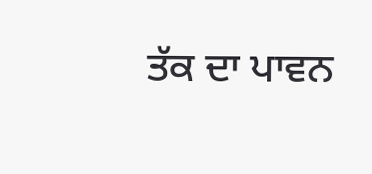ਤੱਕ ਦਾ ਪਾਵਨ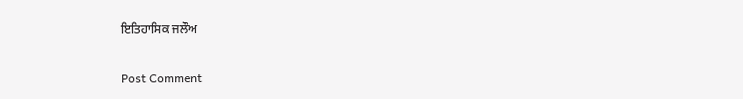ਇਤਿਹਾਸਿਕ ਜਲੌਅ

Post Comment